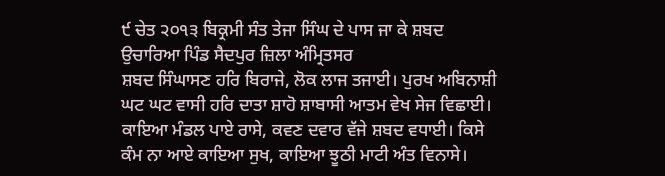੯ ਚੇਤ ੨੦੧੩ ਬਿਕ੍ਰਮੀ ਸੰਤ ਤੇਜਾ ਸਿੰਘ ਦੇ ਪਾਸ ਜਾ ਕੇ ਸ਼ਬਦ ਉਚਾਰਿਆ ਪਿੰਡ ਸੈਦਪੁਰ ਜ਼ਿਲਾ ਅੰਮ੍ਰਿਤਸਰ
ਸ਼ਬਦ ਸਿੰਘਾਸਣ ਹਰਿ ਬਿਰਾਜੇ, ਲੋਕ ਲਾਜ ਤਜਾਈ। ਪੁਰਖ ਅਬਿਨਾਸ਼ੀ ਘਟ ਘਟ ਵਾਸੀ ਹਰਿ ਦਾਤਾ ਸ਼ਾਹੋ ਸ਼ਾਬਾਸੀ ਆਤਮ ਵੇਖ ਸੇਜ ਵਿਛਾਈ। ਕਾਇਆ ਮੰਡਲ ਪਾਏ ਰਾਸੇ, ਕਵਣ ਦਵਾਰ ਵੱਜੇ ਸ਼ਬਦ ਵਧਾਈ। ਕਿਸੇ ਕੰਮ ਨਾ ਆਏ ਕਾਇਆ ਸੁਖ, ਕਾਇਆ ਝੂਠੀ ਮਾਟੀ ਅੰਤ ਵਿਨਾਸੇ।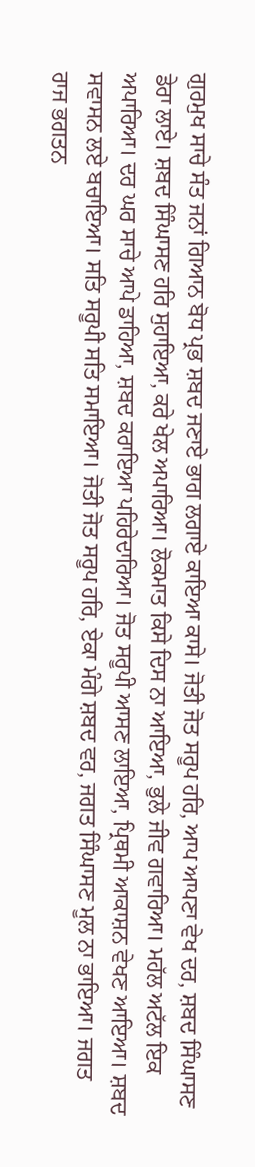ਗੁਰਮੁਖ ਸਾਚੇ ਸੰਤ ਜਨਾਂ ਗਿਆਨ ਬੋਧ ਪ੍ਰਭ ਸ਼ਬਦ ਜਣਾਏ ਭਾਗ ਲਗਾਏ ਕਾਇਆ ਕਾਸੇ। ਜੋਤੀ ਜੋਤ ਸਰੂਪ ਹਰਿ, ਆਪ ਆਪਣਾ ਵੇਖ ਦਰ, ਸ਼ਬਦ ਸਿੰਘਾਸਣ ਡੇਰਾ ਲਾਏ। ਸ਼ਬਦ ਸਿੰਘਾਸਣ ਹਰਿ ਸੁਹਾਇਆ, ਕਰੇ ਖੇਲ ਅਪਾਰਿਆ। ਲੋਕਮਾਤ ਕਿਸੇ ਦਿਸ ਨਾ ਆਇਆ, ਭੁਲੇ ਜੀਵ ਗਵਾਰਿਆ। ਮਹੱਲ ਅਟੱਲ ਇਕ ਅਪਾਰਿਆ। ਦਰ ਘਰ ਸਾਚੇ ਆਪੇ ਡਾਹਿਆ, ਸ਼ਬਦ ਕਰਾਇਆ ਪਹਿਰੇਦਾਰਿਆ। ਜੋਤ ਸਰੂਪੀ ਆਸਣ ਲਾਇਆ, ਪ੍ਰਿਥਮੀ ਆਕਾਸ਼ਨ ਵੇਖਣ ਆਇਆ। ਸ਼ਬਦ ਸਵਾਸਨ ਲਏ ਬਚਾਇਆ। ਸਤਿ ਸਰੂਪੀ ਸਤਿ ਸਮਾਇਆ। ਜੋਤੀ ਜੋਤ ਸਰੂਪ ਹਰਿ, ਏਕਾ ਮੰਗੇ ਸ਼ਬਦ ਵਰ, ਜਗਤ ਸਿੰਘਾਸਣ ਮੂਲ ਨਾ ਭਾਇਆ। ਜਗਤ ਰਾਜ ਭਗਤਨ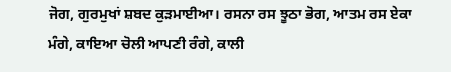ਜੋਗ, ਗੁਰਮੁਖਾਂ ਸ਼ਬਦ ਕੁੜਮਾਈਆ। ਰਸਨਾ ਰਸ ਝੂਠਾ ਭੋਗ, ਆਤਮ ਰਸ ਏਕਾ ਮੰਗੇ, ਕਾਇਆ ਚੋਲੀ ਆਪਣੀ ਰੰਗੇ, ਕਾਲੀ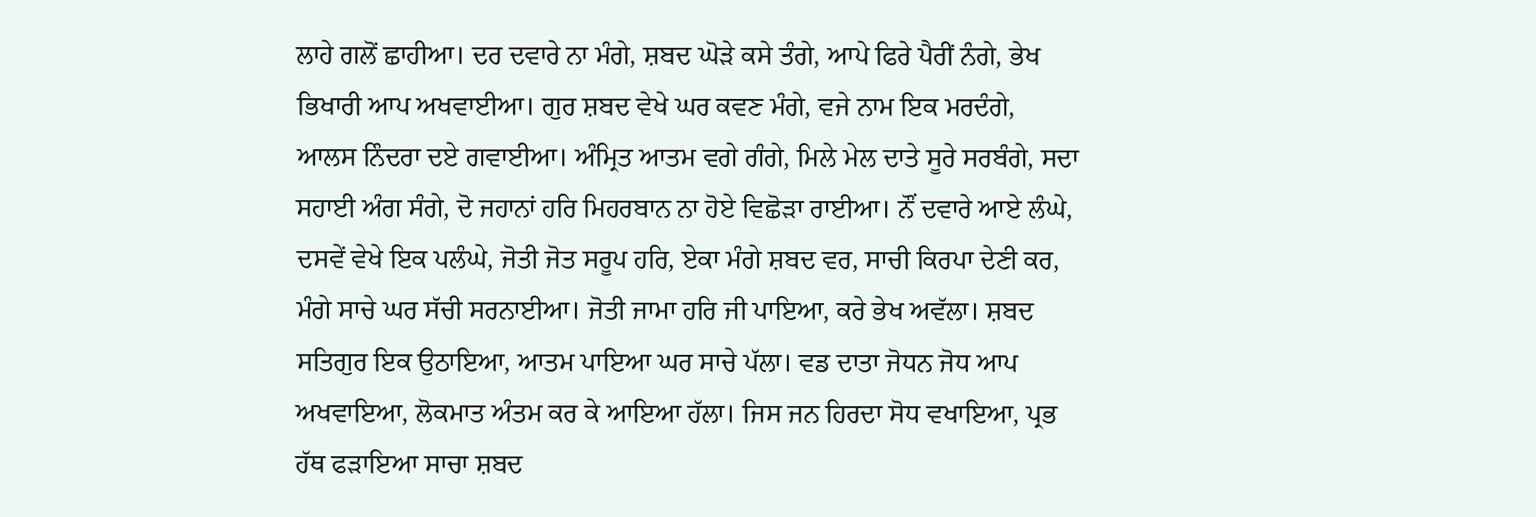ਲਾਹੇ ਗਲੋਂ ਛਾਹੀਆ। ਦਰ ਦਵਾਰੇ ਨਾ ਮੰਗੇ, ਸ਼ਬਦ ਘੋੜੇ ਕਸੇ ਤੰਗੇ, ਆਪੇ ਫਿਰੇ ਪੈਰੀਂ ਨੰਗੇ, ਭੇਖ ਭਿਖਾਰੀ ਆਪ ਅਖਵਾਈਆ। ਗੁਰ ਸ਼ਬਦ ਵੇਖੇ ਘਰ ਕਵਣ ਮੰਗੇ, ਵਜੇ ਨਾਮ ਇਕ ਮਰਦੰਗੇ, ਆਲਸ ਨਿੰਦਰਾ ਦਏ ਗਵਾਈਆ। ਅੰਮ੍ਰਿਤ ਆਤਮ ਵਗੇ ਗੰਗੇ, ਮਿਲੇ ਮੇਲ ਦਾਤੇ ਸੂਰੇ ਸਰਬੰਗੇ, ਸਦਾ ਸਹਾਈ ਅੰਗ ਸੰਗੇ, ਦੋ ਜਹਾਨਾਂ ਹਰਿ ਮਿਹਰਬਾਨ ਨਾ ਹੋਏ ਵਿਛੋੜਾ ਰਾਈਆ। ਨੌਂ ਦਵਾਰੇ ਆਏ ਲੰਘੇ, ਦਸਵੇਂ ਵੇਖੇ ਇਕ ਪਲੰਘੇ, ਜੋਤੀ ਜੋਤ ਸਰੂਪ ਹਰਿ, ਏਕਾ ਮੰਗੇ ਸ਼ਬਦ ਵਰ, ਸਾਚੀ ਕਿਰਪਾ ਦੇਣੀ ਕਰ, ਮੰਗੇ ਸਾਚੇ ਘਰ ਸੱਚੀ ਸਰਨਾਈਆ। ਜੋਤੀ ਜਾਮਾ ਹਰਿ ਜੀ ਪਾਇਆ, ਕਰੇ ਭੇਖ ਅਵੱਲਾ। ਸ਼ਬਦ ਸਤਿਗੁਰ ਇਕ ਉਠਾਇਆ, ਆਤਮ ਪਾਇਆ ਘਰ ਸਾਚੇ ਪੱਲਾ। ਵਡ ਦਾਤਾ ਜੋਧਨ ਜੋਧ ਆਪ ਅਖਵਾਇਆ, ਲੋਕਮਾਤ ਅੰਤਮ ਕਰ ਕੇ ਆਇਆ ਹੱਲਾ। ਜਿਸ ਜਨ ਹਿਰਦਾ ਸੋਧ ਵਖਾਇਆ, ਪ੍ਰਭ ਹੱਥ ਫੜਾਇਆ ਸਾਚਾ ਸ਼ਬਦ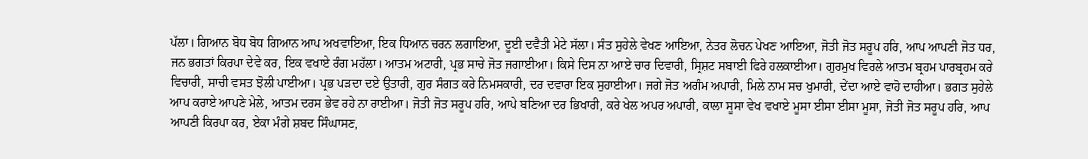ਪੱਲਾ। ਗਿਆਨ ਬੋਧ ਬੋਧ ਗਿਆਨ ਆਪ ਅਖਵਾਇਆ, ਇਕ ਧਿਆਨ ਚਰਨ ਲਗਾਇਆ, ਦੂਈ ਦਵੈਤੀ ਮੇਟੇ ਸੱਲਾ। ਸੰਤ ਸੁਹੇਲੇ ਵੇਖਣ ਆਇਆ, ਨੇਤਰ ਲੋਚਨ ਪੇਖਣ ਆਇਆ, ਜੋਤੀ ਜੋਤ ਸਰੂਪ ਹਰਿ, ਆਪ ਆਪਣੀ ਜੋਤ ਧਰ, ਜਨ ਭਗਤਾਂ ਕਿਰਪਾ ਦੇਵੇ ਕਰ, ਇਕ ਵਖਾਏ ਰੰਗ ਮਹੱਲਾ। ਆਤਮ ਅਟਾਰੀ, ਪ੍ਰਭ ਸਾਚੇ ਜੋਤ ਜਗਾਈਆ। ਕਿਸੇ ਦਿਸ ਨਾ ਆਏ ਚਾਰ ਦਿਵਾਰੀ, ਸ੍ਰਿਸ਼ਟ ਸਬਾਈ ਫਿਰੇ ਹਲਕਾਈਆ। ਗੁਰਮੁਖ ਵਿਰਲੇ ਆਤਮ ਬ੍ਰਹਮ ਪਾਰਬ੍ਰਹਮ ਕਰੇ ਵਿਚਾਰੀ, ਸਾਚੀ ਵਸਤ ਝੋਲੀ ਪਾਈਆ। ਪ੍ਰਭ ਪੜਦਾ ਦਏ ਉਤਾਰੀ, ਗੁਰ ਸੰਗਤ ਕਰੇ ਨਿਮਸਕਾਰੀ, ਦਰ ਦਵਾਰਾ ਇਕ ਸੁਹਾਈਆ। ਜਗੇ ਜੋਤ ਅਗੰਮ ਅਪਾਰੀ, ਮਿਲੇ ਨਾਮ ਸਚ ਖੁਮਾਰੀ, ਦੇਂਦਾ ਆਏ ਵਾਹੋ ਦਾਹੀਆ। ਭਗਤ ਸੁਹੇਲੇ ਆਪ ਕਰਾਏ ਆਪਣੇ ਮੇਲੇ, ਆਤਮ ਦਰਸ ਭੇਵ ਰਹੇ ਨਾ ਰਾਈਆ। ਜੋਤੀ ਜੋਤ ਸਰੂਪ ਹਰਿ, ਆਪੇ ਬਣਿਆ ਦਰ ਭਿਖਾਰੀ, ਕਰੇ ਖੇਲ ਅਪਰ ਅਪਾਰੀ, ਕਾਲਾ ਸੂਸਾ ਵੇਖ ਵਖਾਏ ਮੂਸਾ ਈਸਾ ਈਸਾ ਮੂਸਾ, ਜੋਤੀ ਜੋਤ ਸਰੂਪ ਹਰਿ, ਆਪ ਆਪਣੀ ਕਿਰਪਾ ਕਰ, ਏਕਾ ਮੰਗੇ ਸ਼ਬਦ ਸਿੰਘਾਸਣ,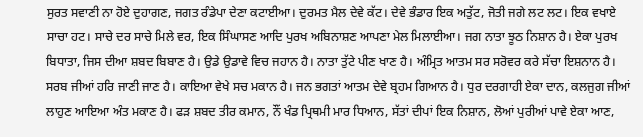ਸੁਰਤ ਸਵਾਣੀ ਨਾ ਹੋਏ ਦੁਹਾਗਣ, ਜਗਤ ਰੰਡੇਪਾ ਦੇਣਾ ਕਟਾਈਆ। ਦੁਰਮਤ ਮੈਲ ਦੇਵੇ ਕੱਟ। ਦੇਵੇ ਭੰਡਾਰ ਇਕ ਅਤੁੱਟ, ਜੋਤੀ ਜਗੇ ਲਟ ਲਟ। ਇਕ ਵਖਾਏ ਸਾਚਾ ਹਟ। ਸਾਚੇ ਦਰ ਸਾਚੇ ਮਿਲੇ ਵਰ, ਇਕ ਸਿੰਘਾਸਣ ਆਦਿ ਪੁਰਖ ਅਬਿਨਾਸ਼ਣ ਆਪਣਾ ਮੇਲ ਮਿਲਾਈਆ। ਜਗ ਨਾਤਾ ਝੂਠ ਨਿਸ਼ਾਨ ਹੈ। ਏਕਾ ਪੁਰਖ ਬਿਧਾਤਾ, ਜਿਸ ਦੀਆ ਸ਼ਬਦ ਬਿਬਾਣ ਹੈ। ਉਡੇ ਉਡਾਵੇ ਵਿਚ ਜਹਾਨ ਹੈ। ਨਾਤਾ ਤੁੱਟੇ ਪੀਣ ਖਾਣ ਹੈ। ਅੰਮ੍ਰਿਤ ਆਤਮ ਸਰ ਸਰੋਵਰ ਕਰੇ ਸੱਚਾ ਇਸ਼ਨਾਨ ਹੈ। ਸਰਬ ਜੀਆਂ ਹਰਿ ਜਾਣੀ ਜਾਣ ਹੈ। ਕਾਇਆ ਵੇਖੇ ਸਚ ਮਕਾਨ ਹੈ। ਜਨ ਭਗਤਾਂ ਆਤਮ ਦੇਵੇ ਬ੍ਰਹਮ ਗਿਆਨ ਹੈ। ਧੁਰ ਦਰਗਾਹੀ ਏਕਾ ਦਾਨ, ਕਲਜੁਗ ਜੀਆਂ ਲਾਹੁਣ ਆਇਆ ਅੰਤ ਮਕਾਣ ਹੈ। ਫੜ ਸ਼ਬਦ ਤੀਰ ਕਮਾਨ, ਨੌਂ ਖੰਡ ਪ੍ਰਿਥਮੀ ਮਾਰ ਧਿਆਨ, ਸੱਤਾਂ ਦੀਪਾਂ ਇਕ ਨਿਸ਼ਾਨ, ਲੋਆਂ ਪੁਰੀਆਂ ਪਾਵੇ ਏਕਾ ਆਣ,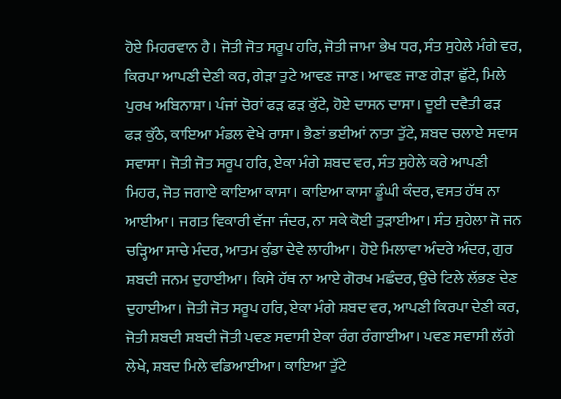ਹੋਏ ਮਿਹਰਵਾਨ ਹੈ। ਜੋਤੀ ਜੋਤ ਸਰੂਪ ਹਰਿ, ਜੋਤੀ ਜਾਮਾ ਭੇਖ ਧਰ, ਸੰਤ ਸੁਹੇਲੇ ਮੰਗੇ ਵਰ, ਕਿਰਪਾ ਆਪਣੀ ਦੇਣੀ ਕਰ, ਗੇੜਾ ਤੁਟੇ ਆਵਣ ਜਾਣ। ਆਵਣ ਜਾਣ ਗੇੜਾ ਛੁੱਟੇ, ਮਿਲੇ ਪੁਰਖ ਅਬਿਨਾਸ਼ਾ। ਪੰਜਾਂ ਚੋਰਾਂ ਫੜ ਫੜ ਕੁੱਟੇ, ਹੋਏ ਦਾਸਨ ਦਾਸਾ। ਦੂਈ ਦਵੈਤੀ ਫੜ ਫੜ ਕੁੱਠੇ, ਕਾਇਆ ਮੰਡਲ ਵੇਖੇ ਰਾਸਾ। ਭੈਣਾਂ ਭਈਆਂ ਨਾਤਾ ਤੁੱਟੇ, ਸ਼ਬਦ ਚਲਾਏ ਸਵਾਸ ਸਵਾਸਾ। ਜੋਤੀ ਜੋਤ ਸਰੂਪ ਹਰਿ, ਏਕਾ ਮੰਗੇ ਸ਼ਬਦ ਵਰ, ਸੰਤ ਸੁਹੇਲੇ ਕਰੇ ਆਪਣੀ ਮਿਹਰ, ਜੋਤ ਜਗਾਏ ਕਾਇਆ ਕਾਸਾ। ਕਾਇਆ ਕਾਸਾ ਡੂੰਘੀ ਕੰਦਰ, ਵਸਤ ਹੱਥ ਨਾ ਆਈਆ। ਜਗਤ ਵਿਕਾਰੀ ਵੱਜਾ ਜੰਦਰ, ਨਾ ਸਕੇ ਕੋਈ ਤੁੜਾਈਆ। ਸੰਤ ਸੁਹੇਲਾ ਜੋ ਜਨ ਚੜ੍ਹਿਆ ਸਾਚੇ ਮੰਦਰ, ਆਤਮ ਕੁੰਡਾ ਦੇਵੇ ਲਾਹੀਆ। ਹੋਏ ਮਿਲਾਵਾ ਅੰਦਰੇ ਅੰਦਰ, ਗੁਰ ਸ਼ਬਦੀ ਜਨਮ ਦੁਹਾਈਆ। ਕਿਸੇ ਹੱਥ ਨਾ ਆਏ ਗੋਰਖ ਮਛੰਦਰ, ਉਚੇ ਟਿਲੇ ਲੱਭਣ ਦੇਣ ਦੁਹਾਈਆ। ਜੋਤੀ ਜੋਤ ਸਰੂਪ ਹਰਿ, ਏਕਾ ਮੰਗੇ ਸ਼ਬਦ ਵਰ, ਆਪਣੀ ਕਿਰਪਾ ਦੇਣੀ ਕਰ, ਜੋਤੀ ਸ਼ਬਦੀ ਸ਼ਬਦੀ ਜੋਤੀ ਪਵਣ ਸਵਾਸੀ ਏਕਾ ਰੰਗ ਰੰਗਾਈਆ। ਪਵਣ ਸਵਾਸੀ ਲੱਗੇ ਲੇਖੇ, ਸ਼ਬਦ ਮਿਲੇ ਵਡਿਆਈਆ। ਕਾਇਆ ਤੁੱਟੇ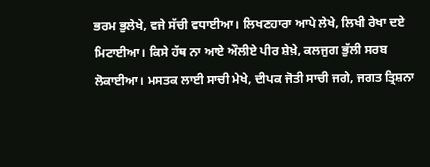ਭਰਮ ਭੁਲੇਖੇ, ਵਜੇ ਸੱਚੀ ਵਧਾਈਆ। ਲਿਖਣਹਾਰਾ ਆਪੇ ਲੇਖੇ, ਲਿਖੀ ਰੇਖਾ ਦਏ ਮਿਟਾਈਆ। ਕਿਸੇ ਹੱਥ ਨਾ ਆਏ ਔਲੀਏ ਪੀਰ ਸ਼ੇਖ਼ੇ, ਕਲਜੁਗ ਭੁੱਲੀ ਸਰਬ ਲੋਕਾਈਆ। ਮਸਤਕ ਲਾਈ ਸਾਚੀ ਮੇਖੇ, ਦੀਪਕ ਜੋਤੀ ਸਾਚੀ ਜਗੇ, ਜਗਤ ਤ੍ਰਿਸ਼ਨਾ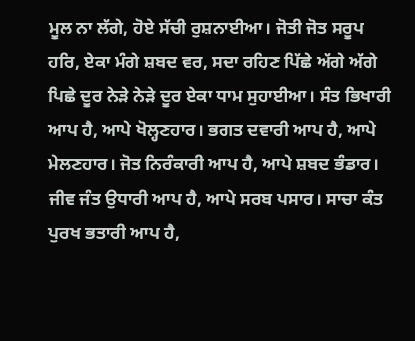ਮੂਲ ਨਾ ਲੱਗੇ, ਹੋਏ ਸੱਚੀ ਰੁਸ਼ਨਾਈਆ। ਜੋਤੀ ਜੋਤ ਸਰੂਪ ਹਰਿ, ਏਕਾ ਮੰਗੇ ਸ਼ਬਦ ਵਰ, ਸਦਾ ਰਹਿਣ ਪਿੱਛੇ ਅੱਗੇ ਅੱਗੇ ਪਿਛੇ ਦੂਰ ਨੇੜੇ ਨੇੜੇ ਦੂਰ ਏਕਾ ਧਾਮ ਸੁਹਾਈਆ। ਸੰਤ ਭਿਖਾਰੀ ਆਪ ਹੈ, ਆਪੇ ਖੋਲ੍ਹਣਹਾਰ। ਭਗਤ ਦਵਾਰੀ ਆਪ ਹੈ, ਆਪੇ ਮੇਲਣਹਾਰ। ਜੋਤ ਨਿਰੰਕਾਰੀ ਆਪ ਹੈ, ਆਪੇ ਸ਼ਬਦ ਭੰਡਾਰ। ਜੀਵ ਜੰਤ ਉਧਾਰੀ ਆਪ ਹੈ, ਆਪੇ ਸਰਬ ਪਸਾਰ। ਸਾਚਾ ਕੰਤ ਪੁਰਖ ਭਤਾਰੀ ਆਪ ਹੈ,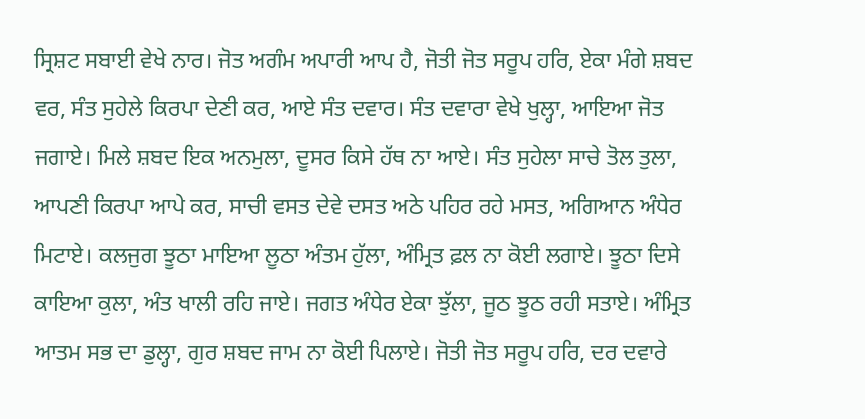ਸ੍ਰਿਸ਼ਟ ਸਬਾਈ ਵੇਖੇ ਨਾਰ। ਜੋਤ ਅਗੰਮ ਅਪਾਰੀ ਆਪ ਹੈ, ਜੋਤੀ ਜੋਤ ਸਰੂਪ ਹਰਿ, ਏਕਾ ਮੰਗੇ ਸ਼ਬਦ ਵਰ, ਸੰਤ ਸੁਹੇਲੇ ਕਿਰਪਾ ਦੇਣੀ ਕਰ, ਆਏ ਸੰਤ ਦਵਾਰ। ਸੰਤ ਦਵਾਰਾ ਵੇਖੇ ਖੁਲ੍ਹਾ, ਆਇਆ ਜੋਤ ਜਗਾਏ। ਮਿਲੇ ਸ਼ਬਦ ਇਕ ਅਨਮੁਲਾ, ਦੂਸਰ ਕਿਸੇ ਹੱਥ ਨਾ ਆਏ। ਸੰਤ ਸੁਹੇਲਾ ਸਾਚੇ ਤੋਲ ਤੁਲਾ, ਆਪਣੀ ਕਿਰਪਾ ਆਪੇ ਕਰ, ਸਾਚੀ ਵਸਤ ਦੇਵੇ ਦਸਤ ਅਠੇ ਪਹਿਰ ਰਹੇ ਮਸਤ, ਅਗਿਆਨ ਅੰਧੇਰ ਮਿਟਾਏ। ਕਲਜੁਗ ਝੂਠਾ ਮਾਇਆ ਲੂਠਾ ਅੰਤਮ ਹੁੱਲਾ, ਅੰਮ੍ਰਿਤ ਫ਼ਲ ਨਾ ਕੋਈ ਲਗਾਏ। ਝੂਠਾ ਦਿਸੇ ਕਾਇਆ ਕੁਲਾ, ਅੰਤ ਖਾਲੀ ਰਹਿ ਜਾਏ। ਜਗਤ ਅੰਧੇਰ ਏਕਾ ਝੁੱਲਾ, ਜੂਠ ਝੂਠ ਰਹੀ ਸਤਾਏ। ਅੰਮ੍ਰਿਤ ਆਤਮ ਸਭ ਦਾ ਡੁਲ੍ਹਾ, ਗੁਰ ਸ਼ਬਦ ਜਾਮ ਨਾ ਕੋਈ ਪਿਲਾਏ। ਜੋਤੀ ਜੋਤ ਸਰੂਪ ਹਰਿ, ਦਰ ਦਵਾਰੇ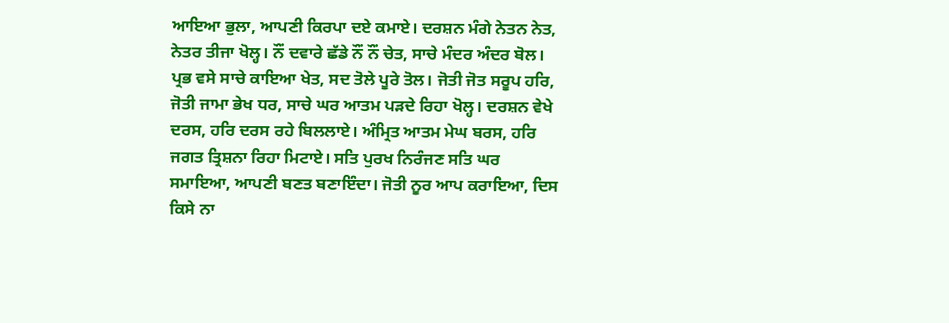ਆਇਆ ਭੁਲਾ, ਆਪਣੀ ਕਿਰਪਾ ਦਏ ਕਮਾਏ। ਦਰਸ਼ਨ ਮੰਗੇ ਨੇਤਨ ਨੇਤ, ਨੇਤਰ ਤੀਜਾ ਖੋਲ੍ਹ। ਨੌਂ ਦਵਾਰੇ ਛੱਡੇ ਨੌਂ ਨੌਂ ਚੇਤ, ਸਾਚੇ ਮੰਦਰ ਅੰਦਰ ਬੋਲ। ਪ੍ਰਭ ਵਸੇ ਸਾਚੇ ਕਾਇਆ ਖੇਤ, ਸਦ ਤੋਲੇ ਪੂਰੇ ਤੋਲ। ਜੋਤੀ ਜੋਤ ਸਰੂਪ ਹਰਿ, ਜੋਤੀ ਜਾਮਾ ਭੇਖ ਧਰ, ਸਾਚੇ ਘਰ ਆਤਮ ਪੜਦੇ ਰਿਹਾ ਖੋਲ੍ਹ। ਦਰਸ਼ਨ ਵੇਖੇ ਦਰਸ, ਹਰਿ ਦਰਸ ਰਹੇ ਬਿਲਲਾਏ। ਅੰਮ੍ਰਿਤ ਆਤਮ ਮੇਘ ਬਰਸ, ਹਰਿ ਜਗਤ ਤ੍ਰਿਸ਼ਨਾ ਰਿਹਾ ਮਿਟਾਏ। ਸਤਿ ਪੁਰਖ ਨਿਰੰਜਣ ਸਤਿ ਘਰ ਸਮਾਇਆ, ਆਪਣੀ ਬਣਤ ਬਣਾਇੰਦਾ। ਜੋਤੀ ਨੂਰ ਆਪ ਕਰਾਇਆ, ਦਿਸ ਕਿਸੇ ਨਾ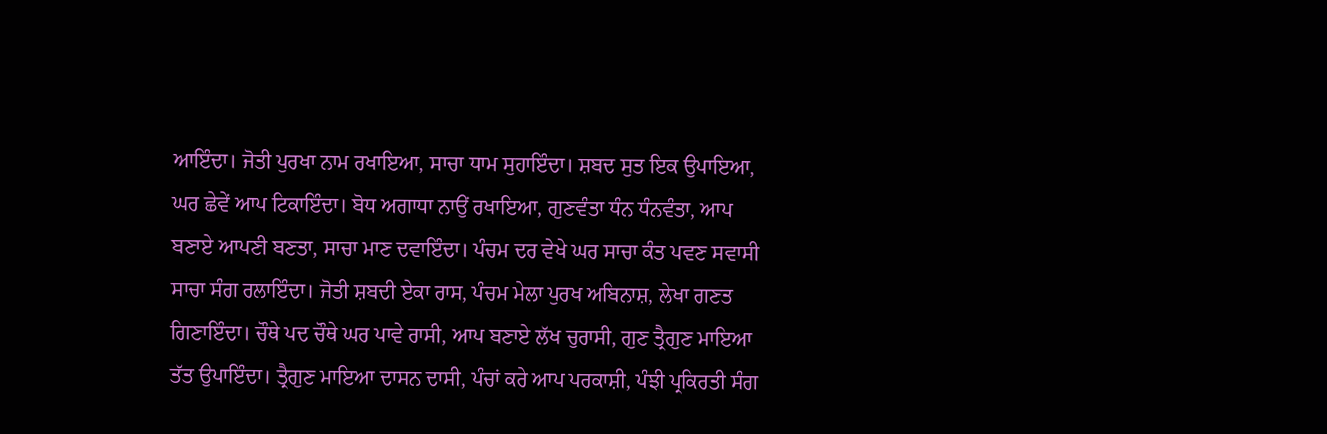ਆਇੰਦਾ। ਜੋਤੀ ਪੁਰਖਾ ਨਾਮ ਰਖਾਇਆ, ਸਾਚਾ ਧਾਮ ਸੁਹਾਇੰਦਾ। ਸ਼ਬਦ ਸੁਤ ਇਕ ਉਪਾਇਆ, ਘਰ ਛੇਵੇਂ ਆਪ ਟਿਕਾਇੰਦਾ। ਬੋਧ ਅਗਾਧਾ ਨਾਉਂ ਰਖਾਇਆ, ਗੁਣਵੰਤਾ ਧੰਨ ਧੰਨਵੰਤਾ, ਆਪ ਬਣਾਏ ਆਪਣੀ ਬਣਤਾ, ਸਾਚਾ ਮਾਣ ਦਵਾਇੰਦਾ। ਪੰਚਮ ਦਰ ਵੇਖੇ ਘਰ ਸਾਚਾ ਕੰਤ ਪਵਣ ਸਵਾਸੀ ਸਾਚਾ ਸੰਗ ਰਲਾਇੰਦਾ। ਜੋਤੀ ਸ਼ਬਦੀ ਏਕਾ ਰਾਸ, ਪੰਚਮ ਮੇਲਾ ਪੁਰਖ ਅਬਿਨਾਸ਼, ਲੇਖਾ ਗਣਤ ਗਿਣਾਇੰਦਾ। ਚੌਥੇ ਪਦ ਚੌਥੇ ਘਰ ਪਾਵੇ ਰਾਸੀ, ਆਪ ਬਣਾਏ ਲੱਖ ਚੁਰਾਸੀ, ਗੁਣ ਤ੍ਰੈਗੁਣ ਮਾਇਆ ਤੱਤ ਉਪਾਇੰਦਾ। ਤ੍ਰੈਗੁਣ ਮਾਇਆ ਦਾਸਨ ਦਾਸੀ, ਪੰਚਾਂ ਕਰੇ ਆਪ ਪਰਕਾਸ਼ੀ, ਪੰਝੀ ਪ੍ਰਕਿਰਤੀ ਸੰਗ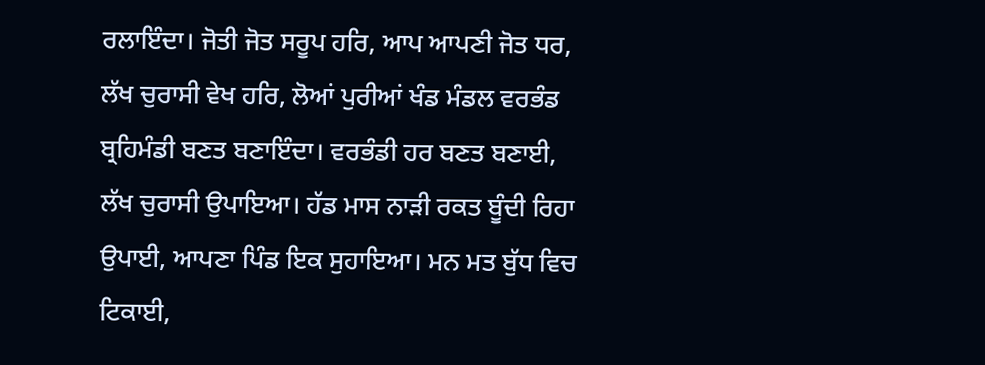ਰਲਾਇੰਦਾ। ਜੋਤੀ ਜੋਤ ਸਰੂਪ ਹਰਿ, ਆਪ ਆਪਣੀ ਜੋਤ ਧਰ, ਲੱਖ ਚੁਰਾਸੀ ਵੇਖ ਹਰਿ, ਲੋਆਂ ਪੁਰੀਆਂ ਖੰਡ ਮੰਡਲ ਵਰਭੰਡ ਬ੍ਰਹਿਮੰਡੀ ਬਣਤ ਬਣਾਇੰਦਾ। ਵਰਭੰਡੀ ਹਰ ਬਣਤ ਬਣਾਈ, ਲੱਖ ਚੁਰਾਸੀ ਉਪਾਇਆ। ਹੱਡ ਮਾਸ ਨਾੜੀ ਰਕਤ ਬੂੰਦੀ ਰਿਹਾ ਉਪਾਈ, ਆਪਣਾ ਪਿੰਡ ਇਕ ਸੁਹਾਇਆ। ਮਨ ਮਤ ਬੁੱਧ ਵਿਚ ਟਿਕਾਈ,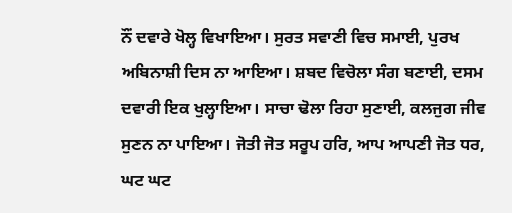ਨੌਂ ਦਵਾਰੇ ਖੋਲ੍ਹ ਵਿਖਾਇਆ। ਸੁਰਤ ਸਵਾਣੀ ਵਿਚ ਸਮਾਈ, ਪੁਰਖ ਅਬਿਨਾਸ਼ੀ ਦਿਸ ਨਾ ਆਇਆ। ਸ਼ਬਦ ਵਿਚੋਲਾ ਸੰਗ ਬਣਾਈ, ਦਸਮ ਦਵਾਰੀ ਇਕ ਖੁਲ੍ਹਾਇਆ। ਸਾਚਾ ਢੋਲਾ ਰਿਹਾ ਸੁਣਾਈ, ਕਲਜੁਗ ਜੀਵ ਸੁਣਨ ਨਾ ਪਾਇਆ। ਜੋਤੀ ਜੋਤ ਸਰੂਪ ਹਰਿ, ਆਪ ਆਪਣੀ ਜੋਤ ਧਰ, ਘਟ ਘਟ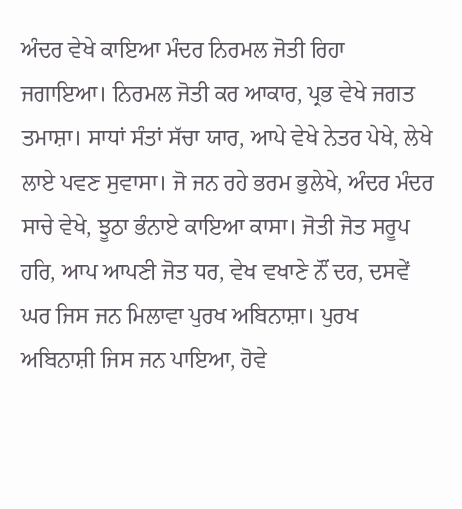ਅੰਦਰ ਵੇਖੇ ਕਾਇਆ ਮੰਦਰ ਨਿਰਮਲ ਜੋਤੀ ਰਿਹਾ ਜਗਾਇਆ। ਨਿਰਮਲ ਜੋਤੀ ਕਰ ਆਕਾਰ, ਪ੍ਰਭ ਵੇਖੇ ਜਗਤ ਤਮਾਸ਼ਾ। ਸਾਧਾਂ ਸੰਤਾਂ ਸੱਚਾ ਯਾਰ, ਆਪੇ ਵੇਖੇ ਨੇਤਰ ਪੇਖੇ, ਲੇਖੇ ਲਾਏ ਪਵਣ ਸੁਵਾਸਾ। ਜੋ ਜਨ ਰਹੇ ਭਰਮ ਭੁਲੇਖੇ, ਅੰਦਰ ਮੰਦਰ ਸਾਚੇ ਵੇਖੇ, ਝੂਠਾ ਭੰਨਾਏ ਕਾਇਆ ਕਾਸਾ। ਜੋਤੀ ਜੋਤ ਸਰੂਪ ਹਰਿ, ਆਪ ਆਪਣੀ ਜੋਤ ਧਰ, ਵੇਖ ਵਖਾਣੇ ਨੌਂ ਦਰ, ਦਸਵੇਂ ਘਰ ਜਿਸ ਜਨ ਮਿਲਾਵਾ ਪੁਰਖ ਅਬਿਨਾਸ਼ਾ। ਪੁਰਖ ਅਬਿਨਾਸ਼ੀ ਜਿਸ ਜਨ ਪਾਇਆ, ਹੋਵੇ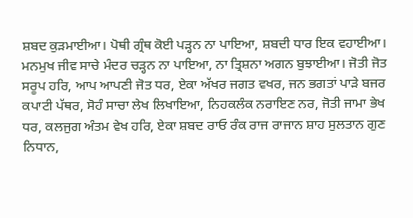ਸ਼ਬਦ ਕੁੜਮਾਈਆ। ਪੋਥੀ ਗ੍ਰੰਥ ਕੋਈ ਪੜ੍ਹਨ ਨਾ ਪਾਇਆ, ਸ਼ਬਦੀ ਧਾਰ ਇਕ ਵਹਾਈਆ। ਮਨਮੁਖ ਜੀਵ ਸਾਚੇ ਮੰਦਰ ਚੜ੍ਹਨ ਨਾ ਪਾਇਆ, ਨਾ ਤ੍ਰਿਸ਼ਨਾ ਅਗਨ ਬੁਝਾਈਆ। ਜੋਤੀ ਜੋਤ ਸਰੂਪ ਹਰਿ, ਆਪ ਆਪਣੀ ਜੋਤ ਧਰ, ਏਕਾ ਅੱਖਰ ਜਗਤ ਵਖਰ, ਜਨ ਭਗਤਾਂ ਪਾੜੇ ਬਜਰ ਕਪਾਟੀ ਪੱਥਰ, ਸੋਹੰ ਸਾਚਾ ਲੇਖ ਲਿਖਾਇਆ, ਨਿਹਕਲੰਕ ਨਰਾਇਣ ਨਰ, ਜੋਤੀ ਜਾਮਾ ਭੇਖ ਧਰ, ਕਲਜੁਗ ਅੰਤਮ ਵੇਖ ਹਰਿ, ਏਕਾ ਸ਼ਬਦ ਰਾਓ ਰੰਕ ਰਾਜ ਰਾਜਾਨ ਸ਼ਾਹ ਸੁਲਤਾਨ ਗੁਣ ਨਿਧਾਨ,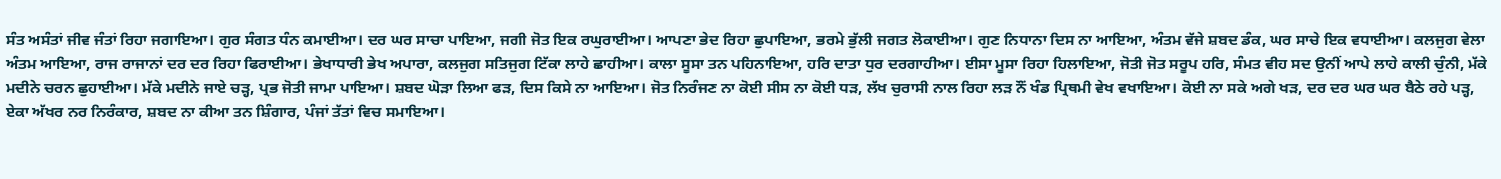ਸੰਤ ਅਸੰਤਾਂ ਜੀਵ ਜੰਤਾਂ ਰਿਹਾ ਜਗਾਇਆ। ਗੁਰ ਸੰਗਤ ਧੰਨ ਕਮਾਈਆ। ਦਰ ਘਰ ਸਾਚਾ ਪਾਇਆ, ਜਗੀ ਜੋਤ ਇਕ ਰਘੁਰਾਈਆ। ਆਪਣਾ ਭੇਦ ਰਿਹਾ ਛੁਪਾਇਆ, ਭਰਮੇ ਭੁੱਲੀ ਜਗਤ ਲੋਕਾਈਆ। ਗੁਣ ਨਿਧਾਨਾ ਦਿਸ ਨਾ ਆਇਆ, ਅੰਤਮ ਵੱਜੇ ਸ਼ਬਦ ਡੰਕ, ਘਰ ਸਾਚੇ ਇਕ ਵਧਾਈਆ। ਕਲਜੁਗ ਵੇਲਾ ਅੰਤਮ ਆਇਆ, ਰਾਜ ਰਾਜਾਨਾਂ ਦਰ ਦਰ ਰਿਹਾ ਫਿਰਾਈਆ। ਭੇਖਾਧਾਰੀ ਭੇਖ ਅਪਾਰਾ, ਕਲਜੁਗ ਸਤਿਜੁਗ ਟਿੱਕਾ ਲਾਹੇ ਛਾਹੀਆ। ਕਾਲਾ ਸੂਸਾ ਤਨ ਪਹਿਨਾਇਆ, ਹਰਿ ਦਾਤਾ ਧੁਰ ਦਰਗਾਹੀਆ। ਈਸਾ ਮੂਸਾ ਰਿਹਾ ਹਿਲਾਇਆ, ਜੋਤੀ ਜੋਤ ਸਰੂਪ ਹਰਿ, ਸੰਮਤ ਵੀਹ ਸਦ ਉਨੀਂ ਆਪੇ ਲਾਹੇ ਕਾਲੀ ਚੁੰਨੀ, ਮੱਕੇ ਮਦੀਨੇ ਚਰਨ ਛੁਹਾਈਆ। ਮੱਕੇ ਮਦੀਨੇ ਜਾਏ ਚੜ੍ਹ, ਪ੍ਰਭ ਜੋਤੀ ਜਾਮਾ ਪਾਇਆ। ਸ਼ਬਦ ਘੋੜਾ ਲਿਆ ਫੜ, ਦਿਸ ਕਿਸੇ ਨਾ ਆਇਆ। ਜੋਤ ਨਿਰੰਜਣ ਨਾ ਕੋਈ ਸੀਸ ਨਾ ਕੋਈ ਧੜ, ਲੱਖ ਚੁਰਾਸੀ ਨਾਲ ਰਿਹਾ ਲੜ ਨੌਂ ਖੰਡ ਪ੍ਰਿਥਮੀ ਵੇਖ ਵਖਾਇਆ। ਕੋਈ ਨਾ ਸਕੇ ਅਗੇ ਖੜ, ਦਰ ਦਰ ਘਰ ਘਰ ਬੈਠੇ ਰਹੇ ਪੜ੍ਹ, ਏਕਾ ਅੱਖਰ ਨਰ ਨਿਰੰਕਾਰ, ਸ਼ਬਦ ਨਾ ਕੀਆ ਤਨ ਸ਼ਿੰਗਾਰ, ਪੰਜਾਂ ਤੱਤਾਂ ਵਿਚ ਸਮਾਇਆ।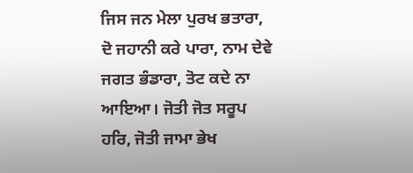ਜਿਸ ਜਨ ਮੇਲਾ ਪੁਰਖ ਭਤਾਰਾ, ਦੋ ਜਹਾਨੀ ਕਰੇ ਪਾਰਾ, ਨਾਮ ਦੇਵੇ ਜਗਤ ਭੰਡਾਰਾ, ਤੋਟ ਕਦੇ ਨਾ ਆਇਆ। ਜੋਤੀ ਜੋਤ ਸਰੂਪ ਹਰਿ, ਜੋਤੀ ਜਾਮਾ ਭੇਖ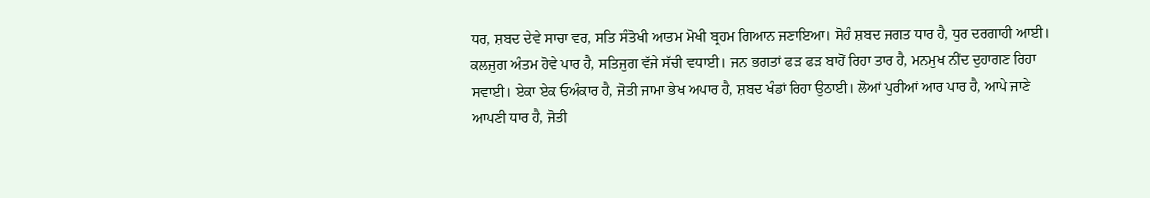ਧਰ, ਸ਼ਬਦ ਦੇਵੇ ਸਾਚਾ ਵਰ, ਸਤਿ ਸੰਤੋਖੀ ਆਤਮ ਮੋਖੀ ਬ੍ਰਹਮ ਗਿਆਨ ਜਣਾਇਆ। ਸੋਹੰ ਸ਼ਬਦ ਜਗਤ ਧਾਰ ਹੈ, ਧੁਰ ਦਰਗਾਹੀ ਆਈ। ਕਲਜੁਗ ਅੰਤਮ ਹੋਵੇ ਪਾਰ ਹੈ, ਸਤਿਜੁਗ ਵੱਜੇ ਸੱਚੀ ਵਧਾਈ। ਜਨ ਭਗਤਾਂ ਫੜ ਫੜ ਬਾਹੋਂ ਰਿਹਾ ਤਾਰ ਹੈ, ਮਨਮੁਖ ਨੀਂਦ ਦੁਹਾਗਣ ਰਿਹਾ ਸਵਾਈ। ਏਕਾ ਏਕ ਓਅੰਕਾਰ ਹੈ, ਜੋਤੀ ਜਾਮਾ ਭੇਖ ਅਪਾਰ ਹੈ, ਸ਼ਬਦ ਖੰਡਾਂ ਰਿਹਾ ਉਠਾਈ। ਲੋਆਂ ਪੁਰੀਆਂ ਆਰ ਪਾਰ ਹੈ, ਆਪੇ ਜਾਣੇ ਆਪਣੀ ਧਾਰ ਹੈ, ਜੋਤੀ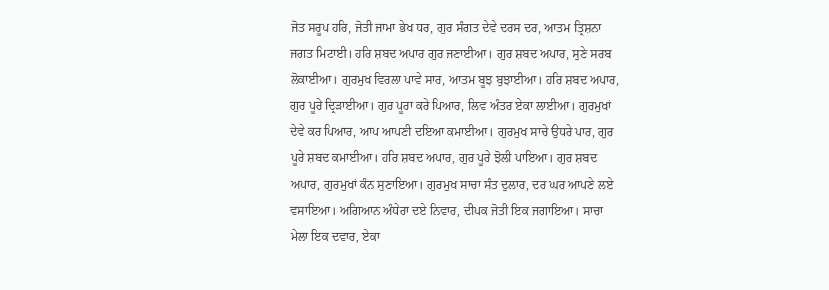ਜੋਤ ਸਰੂਪ ਹਰਿ, ਜੋਤੀ ਜਾਮਾ ਭੇਖ ਧਰ, ਗੁਰ ਸੰਗਤ ਦੇਵੇ ਦਰਸ ਦਰ, ਆਤਮ ਤ੍ਰਿਸ਼ਨਾ ਜਗਤ ਮਿਟਾਈ। ਹਰਿ ਸ਼ਬਦ ਅਪਾਰ ਗੁਰ ਜਣਾਈਆ। ਗੁਰ ਸ਼ਬਦ ਅਪਾਰ, ਸੁਣੇ ਸਰਬ ਲੋਕਾਈਆ। ਗੁਰਮੁਖ ਵਿਰਲਾ ਪਾਵੇ ਸਾਰ, ਆਤਮ ਬੂਝ ਬੁਝਾਈਆ। ਹਰਿ ਸ਼ਬਦ ਅਪਾਰ, ਗੁਰ ਪੂਰੇ ਦ੍ਰਿੜਾਈਆ। ਗੁਰ ਪੂਰਾ ਕਰੇ ਪਿਆਰ, ਲਿਵ ਅੰਤਰ ਏਕਾ ਲਾਈਆ। ਗੁਰਮੁਖਾਂ ਦੇਵੇ ਕਰ ਪਿਆਰ, ਆਪ ਆਪਣੀ ਦਇਆ ਕਮਾਈਆ। ਗੁਰਮੁਖ ਸਾਚੇ ਉਧਰੇ ਪਾਰ, ਗੁਰ ਪੂਰੇ ਸ਼ਬਦ ਕਮਾਈਆ। ਹਰਿ ਸ਼ਬਦ ਅਪਾਰ, ਗੁਰ ਪੂਰੇ ਝੋਲੀ ਪਾਇਆ। ਗੁਰ ਸ਼ਬਦ ਅਪਾਰ, ਗੁਰਮੁਖਾਂ ਕੰਨ ਸੁਣਾਇਆ। ਗੁਰਮੁਖ ਸਾਚਾ ਸੰਤ ਦੁਲਾਰ, ਦਰ ਘਰ ਆਪਣੇ ਲਏ ਵਸਾਇਆ। ਅਗਿਆਨ ਅੰਧੇਰਾ ਦਏ ਨਿਵਾਰ, ਦੀਪਕ ਜੋਤੀ ਇਕ ਜਗਾਇਆ। ਸਾਚਾ ਮੇਲਾ ਇਕ ਦਵਾਰ, ਏਕਾ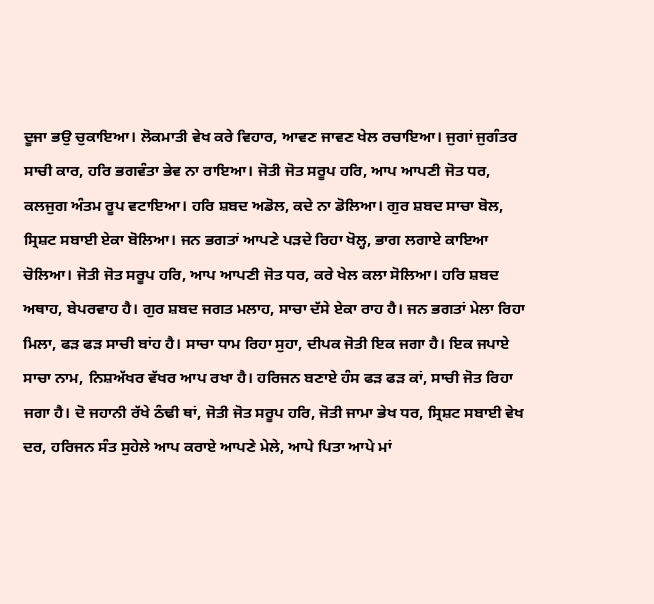ਦੂਜਾ ਭਉ ਚੁਕਾਇਆ। ਲੋਕਮਾਤੀ ਵੇਖ ਕਰੇ ਵਿਹਾਰ, ਆਵਣ ਜਾਵਣ ਖੇਲ ਰਚਾਇਆ। ਜੁਗਾਂ ਜੁਗੰਤਰ ਸਾਚੀ ਕਾਰ, ਹਰਿ ਭਗਵੰਤਾ ਭੇਵ ਨਾ ਰਾਇਆ। ਜੋਤੀ ਜੋਤ ਸਰੂਪ ਹਰਿ, ਆਪ ਆਪਣੀ ਜੋਤ ਧਰ, ਕਲਜੁਗ ਅੰਤਮ ਰੂਪ ਵਟਾਇਆ। ਹਰਿ ਸ਼ਬਦ ਅਡੋਲ, ਕਦੇ ਨਾ ਡੋਲਿਆ। ਗੁਰ ਸ਼ਬਦ ਸਾਚਾ ਬੋਲ, ਸ੍ਰਿਸ਼ਟ ਸਬਾਈ ਏਕਾ ਬੋਲਿਆ। ਜਨ ਭਗਤਾਂ ਆਪਣੇ ਪੜਦੇ ਰਿਹਾ ਖੋਲ੍ਹ, ਭਾਗ ਲਗਾਏ ਕਾਇਆ ਚੋਲਿਆ। ਜੋਤੀ ਜੋਤ ਸਰੂਪ ਹਰਿ, ਆਪ ਆਪਣੀ ਜੋਤ ਧਰ, ਕਰੇ ਖੇਲ ਕਲਾ ਸੋਲਿਆ। ਹਰਿ ਸ਼ਬਦ ਅਥਾਹ, ਬੇਪਰਵਾਹ ਹੈ। ਗੁਰ ਸ਼ਬਦ ਜਗਤ ਮਲਾਹ, ਸਾਚਾ ਦੱਸੇ ਏਕਾ ਰਾਹ ਹੈ। ਜਨ ਭਗਤਾਂ ਮੇਲਾ ਰਿਹਾ ਮਿਲਾ, ਫੜ ਫੜ ਸਾਚੀ ਬਾਂਹ ਹੈ। ਸਾਚਾ ਧਾਮ ਰਿਹਾ ਸੁਹਾ, ਦੀਪਕ ਜੋਤੀ ਇਕ ਜਗਾ ਹੈ। ਇਕ ਜਪਾਏ ਸਾਚਾ ਨਾਮ, ਨਿਸ਼ਅੱਖਰ ਵੱਖਰ ਆਪ ਰਖਾ ਹੈ। ਹਰਿਜਨ ਬਣਾਏ ਹੰਸ ਫੜ ਫੜ ਕਾਂ, ਸਾਚੀ ਜੋਤ ਰਿਹਾ ਜਗਾ ਹੈ। ਦੋ ਜਹਾਨੀ ਰੱਖੇ ਠੰਢੀ ਥਾਂ, ਜੋਤੀ ਜੋਤ ਸਰੂਪ ਹਰਿ, ਜੋਤੀ ਜਾਮਾ ਭੇਖ ਧਰ, ਸ੍ਰਿਸ਼ਟ ਸਬਾਈ ਵੇਖ ਦਰ, ਹਰਿਜਨ ਸੰਤ ਸੁਹੇਲੇ ਆਪ ਕਰਾਏ ਆਪਣੇ ਮੇਲੇ, ਆਪੇ ਪਿਤਾ ਆਪੇ ਮਾਂ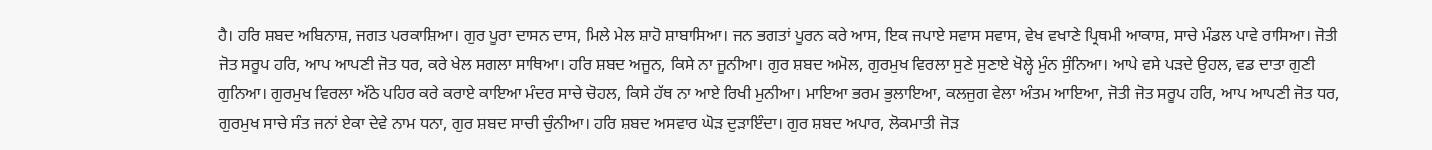ਹੈ। ਹਰਿ ਸ਼ਬਦ ਅਬਿਨਾਸ਼, ਜਗਤ ਪਰਕਾਸ਼ਿਆ। ਗੁਰ ਪੂਰਾ ਦਾਸਨ ਦਾਸ, ਮਿਲੇ ਮੇਲ ਸ਼ਾਹੋ ਸ਼ਾਬਾਸਿਆ। ਜਨ ਭਗਤਾਂ ਪੂਰਨ ਕਰੇ ਆਸ, ਇਕ ਜਪਾਏ ਸਵਾਸ ਸਵਾਸ, ਵੇਖ ਵਖਾਣੇ ਪ੍ਰਿਥਮੀ ਆਕਾਸ਼, ਸਾਚੇ ਮੰਡਲ ਪਾਵੇ ਰਾਸਿਆ। ਜੋਤੀ ਜੋਤ ਸਰੂਪ ਹਰਿ, ਆਪ ਆਪਣੀ ਜੋਤ ਧਰ, ਕਰੇ ਖੇਲ ਸਗਲਾ ਸਾਥਿਆ। ਹਰਿ ਸ਼ਬਦ ਅਜੂਨ, ਕਿਸੇ ਨਾ ਜੂਨੀਆ। ਗੁਰ ਸ਼ਬਦ ਅਮੋਲ, ਗੁਰਮੁਖ ਵਿਰਲਾ ਸੁਣੇ ਸੁਣਾਏ ਖੋਲ੍ਹੇ ਮੁੰਨ ਸੁੰਨਿਆ। ਆਪੇ ਵਸੇ ਪੜਦੇ ਉਹਲ, ਵਡ ਦਾਤਾ ਗੁਣੀ ਗੁਨਿਆ। ਗੁਰਮੁਖ ਵਿਰਲਾ ਅੱਠੇ ਪਹਿਰ ਕਰੇ ਕਰਾਏ ਕਾਇਆ ਮੰਦਰ ਸਾਚੇ ਚੋਹਲ, ਕਿਸੇ ਹੱਥ ਨਾ ਆਏ ਰਿਖੀ ਮੁਨੀਆ। ਮਾਇਆ ਭਰਮ ਭੁਲਾਇਆ, ਕਲਜੁਗ ਵੇਲਾ ਅੰਤਮ ਆਇਆ, ਜੋਤੀ ਜੋਤ ਸਰੂਪ ਹਰਿ, ਆਪ ਆਪਣੀ ਜੋਤ ਧਰ, ਗੁਰਮੁਖ ਸਾਚੇ ਸੰਤ ਜਨਾਂ ਏਕਾ ਦੇਵੇ ਨਾਮ ਧਨਾ, ਗੁਰ ਸ਼ਬਦ ਸਾਚੀ ਚੁੰਨੀਆ। ਹਰਿ ਸ਼ਬਦ ਅਸਵਾਰ ਘੋੜ ਦੁੜਾਇੰਦਾ। ਗੁਰ ਸ਼ਬਦ ਅਪਾਰ, ਲੋਕਮਾਤੀ ਜੋੜ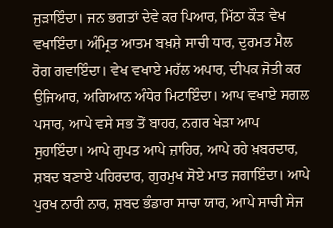ਜੁੜਾਇੰਦਾ। ਜਨ ਭਗਤਾਂ ਦੇਵੇ ਕਰ ਪਿਆਰ, ਮਿੱਠਾ ਕੌੜ ਵੇਖ ਵਖਾਇੰਦਾ। ਅੰਮ੍ਰਿਤ ਆਤਮ ਬਖ਼ਸ਼ੇ ਸਾਚੀ ਧਾਰ, ਦੁਰਮਤ ਮੈਲ ਰੋਗ ਗਵਾਇੰਦਾ। ਵੇਖ ਵਖਾਏ ਮਹੱਲ ਅਪਾਰ, ਦੀਪਕ ਜੋਤੀ ਕਰ ਉਜਿਆਰ, ਅਗਿਆਨ ਅੰਧੇਰ ਮਿਟਾਇੰਦਾ। ਆਪ ਵਖਾਏ ਸਗਲ ਪਸਾਰ, ਆਪੇ ਵਸੇ ਸਭ ਤੋਂ ਬਾਹਰ, ਨਗਰ ਖੇੜਾ ਆਪ ਸੁਹਾਇੰਦਾ। ਆਪੇ ਗੁਪਤ ਆਪੇ ਜ਼ਾਹਿਰ, ਆਪੇ ਰਹੇ ਖ਼ਬਰਦਾਰ, ਸ਼ਬਦ ਬਣਾਏ ਪਹਿਰਦਾਰ, ਗੁਰਮੁਖ ਸੋਏ ਮਾਤ ਜਗਾਇੰਦਾ। ਆਪੇ ਪੁਰਖ ਨਾਰੀ ਨਾਰ, ਸ਼ਬਦ ਭੰਡਾਰਾ ਸਾਚਾ ਯਾਰ, ਆਪੇ ਸਾਚੀ ਸੇਜ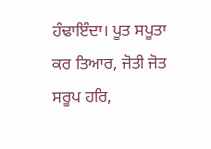ਹੰਢਾਇੰਦਾ। ਪੂਤ ਸਪੂਤਾ ਕਰ ਤਿਆਰ, ਜੋਤੀ ਜੋਤ ਸਰੂਪ ਹਰਿ,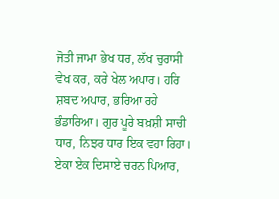ਜੋਤੀ ਜਾਮਾ ਭੇਖ ਧਰ, ਲੱਖ ਚੁਰਾਸੀ ਵੇਖ ਕਰ, ਕਰੇ ਖੇਲ ਅਪਾਰ। ਹਰਿ ਸ਼ਬਦ ਅਪਾਰ, ਭਰਿਆ ਰਹੇ ਭੰਡਾਰਿਆ। ਗੁਰ ਪੂਰੇ ਬਖ਼ਸ਼ੀ ਸਾਚੀ ਧਾਰ, ਨਿਝਰ ਧਾਰ ਇਕ ਵਹਾ ਰਿਹਾ। ਏਕਾ ਏਕ ਦਿਸਾਏ ਚਰਨ ਪਿਆਰ,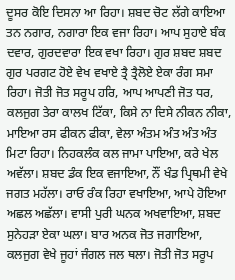ਦੂਸਰ ਕੋਇ ਦਿਸਨਾ ਆ ਰਿਹਾ। ਸ਼ਬਦ ਚੋਟ ਲੱਗੇ ਕਾਇਆ ਤਨ ਨਗਾਰ, ਨਗਾਰਾ ਇਕ ਵਜਾ ਰਿਹਾ। ਆਪ ਸੁਹਾਏ ਬੰਕ ਦਵਾਰ, ਗੁਰਦਵਾਰਾ ਇਕ ਵਖਾ ਰਿਹਾ। ਗੁਰ ਸ਼ਬਦ ਸ਼ਬਦ ਗੁਰ ਪਰਗਟ ਹੋਏ ਵੇਖ ਵਖਾਏ ਤ੍ਰੈ ਤ੍ਰੈਲੋਏ ਏਕਾ ਰੰਗ ਸਮਾ ਰਿਹਾ। ਜੋਤੀ ਜੋਤ ਸਰੂਪ ਹਰਿ, ਆਪ ਆਪਣੀ ਜੋਤ ਧਰ, ਕਲਜੁਗ ਤੇਰਾ ਕਾਲਖ ਟਿੱਕਾ, ਕਿਸੇ ਨਾ ਦਿਸੇ ਨੀਕਨ ਨੀਕਾ, ਮਾਇਆ ਰਸ ਫੀਕਨ ਫੀਕਾ, ਵੇਲਾ ਅੰਤਮ ਅੰਤ ਅੰਤ ਅੰਤ ਮਿਟਾ ਰਿਹਾ। ਨਿਹਕਲੰਕ ਕਲ ਜਾਮਾ ਪਾਇਆ, ਕਰੇ ਖੇਲ ਅਵੱਲਾ। ਸ਼ਬਦ ਡੰਕ ਇਕ ਵਜਾਇਆ, ਨੌਂ ਖੰਡ ਪ੍ਰਿਥਮੀ ਵੇਖੇ ਜਗਤ ਮਹੱਲਾ। ਰਾਓ ਰੰਕ ਰਿਹਾ ਵਖਾਇਆ, ਆਪੇ ਹੋਇਆ ਅਛਲ ਅਛੱਲਾ। ਵਾਸੀ ਪੁਰੀ ਘਨਕ ਅਖਵਾਇਆ, ਸ਼ਬਦ ਸੁਨੇਹੜਾ ਏਕਾ ਘਲਾ। ਬਾਰ ਅਨਕ ਜੋਤ ਜਗਾਇਆ, ਕਲਜੁਗ ਵੇਖੇ ਜੂਹਾਂ ਜੰਗਲ ਜਲ ਥਲਾ। ਜੋਤੀ ਜੋਤ ਸਰੂਪ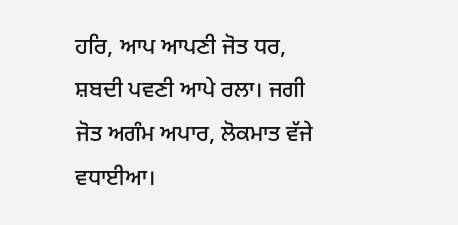ਹਰਿ, ਆਪ ਆਪਣੀ ਜੋਤ ਧਰ, ਸ਼ਬਦੀ ਪਵਣੀ ਆਪੇ ਰਲਾ। ਜਗੀ ਜੋਤ ਅਗੰਮ ਅਪਾਰ, ਲੋਕਮਾਤ ਵੱਜੇ ਵਧਾਈਆ।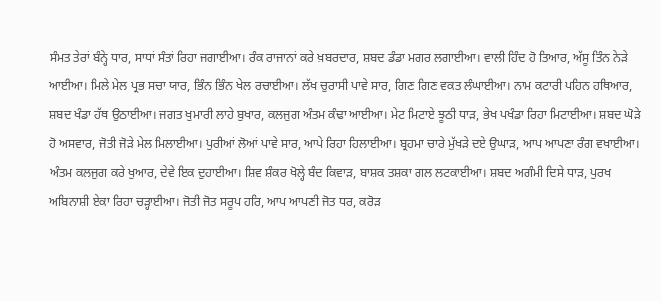ਸੰਮਤ ਤੇਰਾਂ ਬੰਨ੍ਹੇ ਧਾਰ, ਸਾਧਾਂ ਸੰਤਾਂ ਰਿਹਾ ਜਗਾਈਆ। ਰੰਕ ਰਾਜਾਨਾਂ ਕਰੇ ਖ਼ਬਰਦਾਰ, ਸ਼ਬਦ ਡੰਡਾ ਮਗਰ ਲਗਾਈਆ। ਵਾਲੀ ਹਿੰਦ ਹੋ ਤਿਆਰ, ਅੱਸੂ ਤਿੰਨ ਨੇੜੇ ਆਈਆ। ਮਿਲੇ ਮੇਲ ਪ੍ਰਭ ਸਚਾ ਯਾਰ, ਭਿੰਨ ਭਿੰਨ ਖੇਲ ਰਚਾਈਆ। ਲੱਖ ਚੁਰਾਸੀ ਪਾਵੇ ਸਾਰ, ਗਿਣ ਗਿਣ ਵਕਤ ਲੰਘਾਈਆ। ਨਾਮ ਕਟਾਰੀ ਪਹਿਨ ਹਥਿਆਰ, ਸ਼ਬਦ ਖੰਡਾ ਹੱਥ ਉਠਾਈਆ। ਜਗਤ ਖੁਮਾਰੀ ਲਾਹੇ ਬੁਖਾਰ, ਕਲਜੁਗ ਅੰਤਮ ਕੰਢਾ ਆਈਆ। ਮੇਟ ਮਿਟਾਏ ਝੂਠੀ ਧਾੜ, ਭੇਖ ਪਖੰਡਾ ਰਿਹਾ ਮਿਟਾਈਆ। ਸ਼ਬਦ ਘੋੜੇ ਹੋ ਅਸਵਾਰ, ਜੋਤੀ ਜੋੜੇ ਮੇਲ ਮਿਲਾਈਆ। ਪੁਰੀਆਂ ਲੋਆਂ ਪਾਵੇ ਸਾਰ, ਆਪੇ ਰਿਹਾ ਹਿਲਾਈਆ। ਬ੍ਰਹਮਾ ਚਾਰੇ ਮੁੱਖੜੇ ਦਏ ਉਘਾੜ, ਆਪ ਆਪਣਾ ਰੰਗ ਵਖਾਈਆ। ਅੰਤਮ ਕਲਜੁਗ ਕਰੇ ਖੁਆਰ, ਦੇਵੇ ਇਕ ਦੁਹਾਈਆ। ਸ਼ਿਵ ਸ਼ੰਕਰ ਖੋਲ੍ਹੇ ਬੰਦ ਕਿਵਾੜ, ਬਾਸ਼ਕ ਤਸ਼ਕਾ ਗਲ ਲਟਕਾਈਆ। ਸ਼ਬਦ ਅਗੰਮੀ ਦਿਸੇ ਧਾੜ, ਪੁਰਖ ਅਬਿਨਾਸ਼ੀ ਏਕਾ ਰਿਹਾ ਚੜ੍ਹਾਈਆ। ਜੋਤੀ ਜੋਤ ਸਰੂਪ ਹਰਿ, ਆਪ ਆਪਣੀ ਜੋਤ ਧਰ, ਕਰੋੜ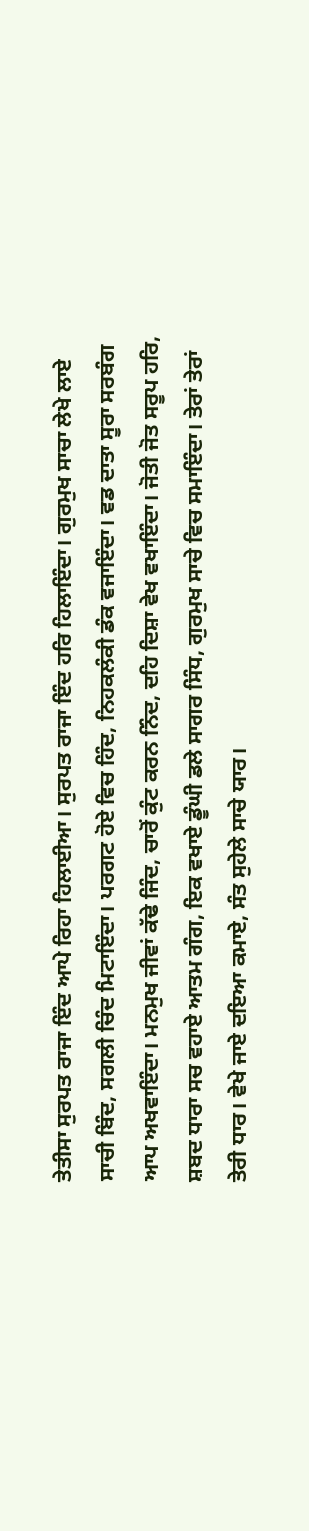ਤੇਤੀਸਾ ਸੁਰਪਤ ਰਾਜਾ ਇੰਦ ਆਪੇ ਰਿਹਾ ਹਿਲਾਈਆ। ਸੁਰਪਤ ਰਾਜਾ ਇੰਦ ਹਰਿ ਹਿਲਾਇੰਦਾ। ਗੁਰਮੁਖ ਸਾਚਾ ਲੇਖੇ ਲਾਏ ਸਾਚੀ ਬਿੰਦ, ਸਗਲੀ ਚਿੰਦ ਮਿਟਾਇੰਦਾ। ਪਰਗਟ ਹੋਏ ਵਿਚ ਹਿੰਦ, ਨਿਹਕਲੰਕੀ ਡੰਕ ਵਜਾਇੰਦਾ। ਵਡ ਦਾਤਾ ਸੂਰਾ ਸਰਬੰਗ ਆਪ ਅਖਵਾਇੰਦਾ। ਮਨਮੁਖ ਜੀਵਾਂ ਕੱਢੇ ਜਿੰਦ, ਚਾਰੋਂ ਕੁੰਟ ਕਰਨ ਨਿੰਦ, ਦਹਿ ਦਿਸ਼ਾ ਵੇਖ ਵਖਾਇੰਦਾ। ਜੋਤੀ ਜੋਤ ਸਰੂਪ ਹਰਿ, ਸ਼ਬਦ ਧਾਰਾ ਸਚ ਵਹਾਏ ਆਤਮ ਗੰਗ, ਇਕ ਵਖਾਏ ਡੂੰਘੀ ਡਲੇ ਸਾਗਰ ਸਿੰਧ, ਗੁਰਮੁਖ ਸਾਚੇ ਵਿਚ ਸਮਾਇੰਦਾ। ਤੇਰਾਂ ਤੇਰਾਂ ਤੇਰੀ ਧਾਰ। ਵੇਖੇ ਜਾਏ ਦਇਆ ਕਮਾਏ, ਸੰਤ ਸੁਹੇਲੇ ਸਾਚੇ ਯਾਰ।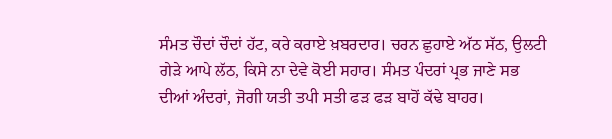ਸੰਮਤ ਚੌਦਾਂ ਚੌਦਾਂ ਹੱਟ, ਕਰੇ ਕਰਾਏ ਖ਼ਬਰਦਾਰ। ਚਰਨ ਛੁਹਾਏ ਅੱਠ ਸੱਠ, ਉਲਟੀ ਗੇੜੇ ਆਪੇ ਲੱਠ, ਕਿਸੇ ਨਾ ਦੇਵੇ ਕੋਈ ਸਹਾਰ। ਸੰਮਤ ਪੰਦਰਾਂ ਪ੍ਰਭ ਜਾਣੇ ਸਭ ਦੀਆਂ ਅੰਦਰਾਂ, ਜੋਗੀ ਯਤੀ ਤਪੀ ਸਤੀ ਫੜ ਫੜ ਬਾਹੋਂ ਕੱਢੇ ਬਾਹਰ।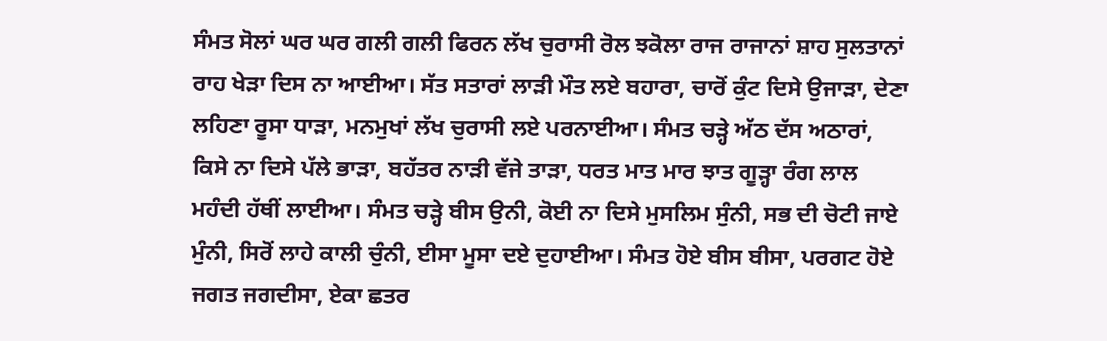ਸੰਮਤ ਸੋਲਾਂ ਘਰ ਘਰ ਗਲੀ ਗਲੀ ਫਿਰਨ ਲੱਖ ਚੁਰਾਸੀ ਰੋਲ ਝਕੋਲਾ ਰਾਜ ਰਾਜਾਨਾਂ ਸ਼ਾਹ ਸੁਲਤਾਨਾਂ ਰਾਹ ਖੇੜਾ ਦਿਸ ਨਾ ਆਈਆ। ਸੱਤ ਸਤਾਰਾਂ ਲਾੜੀ ਮੌਤ ਲਏ ਬਹਾਰਾ, ਚਾਰੋਂ ਕੁੰਟ ਦਿਸੇ ਉਜਾੜਾ, ਦੇਣਾ ਲਹਿਣਾ ਰੂਸਾ ਧਾੜਾ, ਮਨਮੁਖਾਂ ਲੱਖ ਚੁਰਾਸੀ ਲਏ ਪਰਨਾਈਆ। ਸੰਮਤ ਚੜ੍ਹੇ ਅੱਠ ਦੱਸ ਅਠਾਰਾਂ, ਕਿਸੇ ਨਾ ਦਿਸੇ ਪੱਲੇ ਭਾੜਾ, ਬਹੱਤਰ ਨਾੜੀ ਵੱਜੇ ਤਾੜਾ, ਧਰਤ ਮਾਤ ਮਾਰ ਝਾਤ ਗੂੜ੍ਹਾ ਰੰਗ ਲਾਲ ਮਹੰਦੀ ਹੱਥੀਂ ਲਾਈਆ। ਸੰਮਤ ਚੜ੍ਹੇ ਬੀਸ ਉਨੀ, ਕੋਈ ਨਾ ਦਿਸੇ ਮੁਸਲਿਮ ਸੁੰਨੀ, ਸਭ ਦੀ ਚੋਟੀ ਜਾਏ ਮੁੰਨੀ, ਸਿਰੋਂ ਲਾਹੇ ਕਾਲੀ ਚੁੰਨੀ, ਈਸਾ ਮੂਸਾ ਦਏ ਦੁਹਾਈਆ। ਸੰਮਤ ਹੋਏ ਬੀਸ ਬੀਸਾ, ਪਰਗਟ ਹੋਏ ਜਗਤ ਜਗਦੀਸਾ, ਏਕਾ ਛਤਰ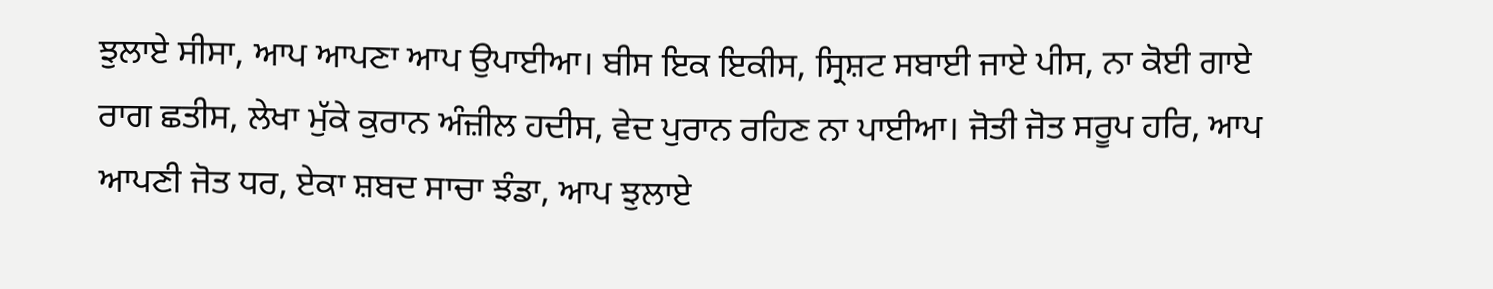ਝੁਲਾਏ ਸੀਸਾ, ਆਪ ਆਪਣਾ ਆਪ ਉਪਾਈਆ। ਬੀਸ ਇਕ ਇਕੀਸ, ਸ੍ਰਿਸ਼ਟ ਸਬਾਈ ਜਾਏ ਪੀਸ, ਨਾ ਕੋਈ ਗਾਏ ਰਾਗ ਛਤੀਸ, ਲੇਖਾ ਮੁੱਕੇ ਕੁਰਾਨ ਅੰਜ਼ੀਲ ਹਦੀਸ, ਵੇਦ ਪੁਰਾਨ ਰਹਿਣ ਨਾ ਪਾਈਆ। ਜੋਤੀ ਜੋਤ ਸਰੂਪ ਹਰਿ, ਆਪ ਆਪਣੀ ਜੋਤ ਧਰ, ਏਕਾ ਸ਼ਬਦ ਸਾਚਾ ਝੰਡਾ, ਆਪ ਝੁਲਾਏ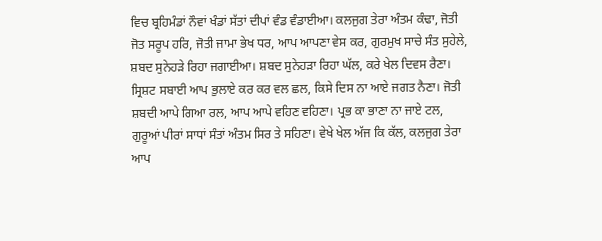ਵਿਚ ਬ੍ਰਹਿਮੰਡਾਂ ਨੌਵਾਂ ਖੰਡਾਂ ਸੱਤਾਂ ਦੀਪਾਂ ਵੰਡ ਵੰਡਾਈਆ। ਕਲਜੁਗ ਤੇਰਾ ਅੰਤਮ ਕੰਢਾ, ਜੋਤੀ ਜੋਤ ਸਰੂਪ ਹਰਿ, ਜੋਤੀ ਜਾਮਾ ਭੇਖ ਧਰ, ਆਪ ਆਪਣਾ ਵੇਸ ਕਰ, ਗੁਰਮੁਖ ਸਾਚੇ ਸੰਤ ਸੁਹੇਲੇ, ਸ਼ਬਦ ਸੁਨੇਹੜੇ ਰਿਹਾ ਜਗਾਈਆ। ਸ਼ਬਦ ਸੁਨੇਹੜਾ ਰਿਹਾ ਘੱਲ, ਕਰੇ ਖੇਲ ਦਿਵਸ ਰੈਣਾ। ਸ੍ਰਿਸ਼ਟ ਸਬਾਈ ਆਪ ਭੁਲਾਏ ਕਰ ਕਰ ਵਲ ਛਲ, ਕਿਸੇ ਦਿਸ ਨਾ ਆਏ ਜਗਤ ਨੈਣਾ। ਜੋਤੀ ਸ਼ਬਦੀ ਆਪੇ ਗਿਆ ਰਲ, ਆਪ ਆਪੇ ਵਹਿਣ ਵਹਿਣਾ। ਪ੍ਰਭ ਕਾ ਭਾਣਾ ਨਾ ਜਾਏ ਟਲ, ਗੁਰੂਆਂ ਪੀਰਾਂ ਸਾਧਾਂ ਸੰਤਾਂ ਅੰਤਮ ਸਿਰ ਤੇ ਸਹਿਣਾ। ਵੇਖੇ ਖੇਲ ਅੱਜ ਕਿ ਕੱਲ, ਕਲਜੁਗ ਤੇਰਾ ਆਪ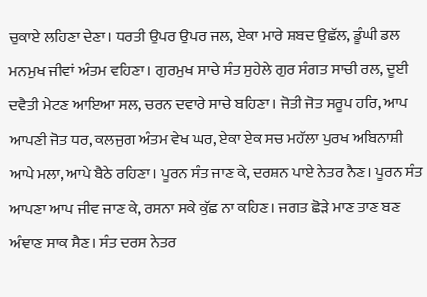ਚੁਕਾਏ ਲਹਿਣਾ ਦੇਣਾ। ਧਰਤੀ ਉਪਰ ਉਪਰ ਜਲ, ਏਕਾ ਮਾਰੇ ਸ਼ਬਦ ਉਛੱਲ, ਡੂੰਘੀ ਡਲ ਮਨਮੁਖ ਜੀਵਾਂ ਅੰਤਮ ਵਹਿਣਾ। ਗੁਰਮੁਖ ਸਾਚੇ ਸੰਤ ਸੁਹੇਲੇ ਗੁਰ ਸੰਗਤ ਸਾਚੀ ਰਲ, ਦੂਈ ਦਵੈਤੀ ਮੇਟਣ ਆਇਆ ਸਲ, ਚਰਨ ਦਵਾਰੇ ਸਾਚੇ ਬਹਿਣਾ। ਜੋਤੀ ਜੋਤ ਸਰੂਪ ਹਰਿ, ਆਪ ਆਪਣੀ ਜੋਤ ਧਰ, ਕਲਜੁਗ ਅੰਤਮ ਵੇਖ ਘਰ, ਏਕਾ ਏਕ ਸਚ ਮਹੱਲਾ ਪੁਰਖ ਅਬਿਨਾਸ਼ੀ ਆਪੇ ਮਲਾ, ਆਪੇ ਬੈਠੇ ਰਹਿਣਾ। ਪੂਰਨ ਸੰਤ ਜਾਣ ਕੇ, ਦਰਸ਼ਨ ਪਾਏ ਨੇਤਰ ਨੈਣ। ਪੂਰਨ ਸੰਤ ਆਪਣਾ ਆਪ ਜੀਵ ਜਾਣ ਕੇ, ਰਸਨਾ ਸਕੇ ਕੁੱਛ ਨਾ ਕਹਿਣ। ਜਗਤ ਛੋੜੇ ਮਾਣ ਤਾਣ ਬਣ ਅੰਞਾਣ ਸਾਕ ਸੈਣ। ਸੰਤ ਦਰਸ ਨੇਤਰ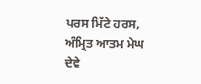ਪਰਸ ਮਿੱਟੇ ਹਰਸ, ਅੰਮ੍ਰਿਤ ਆਤਮ ਮੇਘ ਦੇਵੇ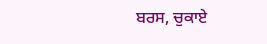ਬਰਸ, ਚੁਕਾਏ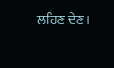ਲਹਿਣ ਦੇਣ।